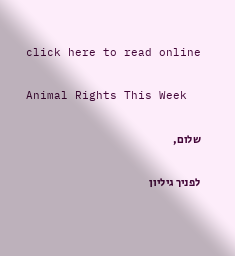click here to read online

Animal Rights This Week

שלום,

לפניך גיליון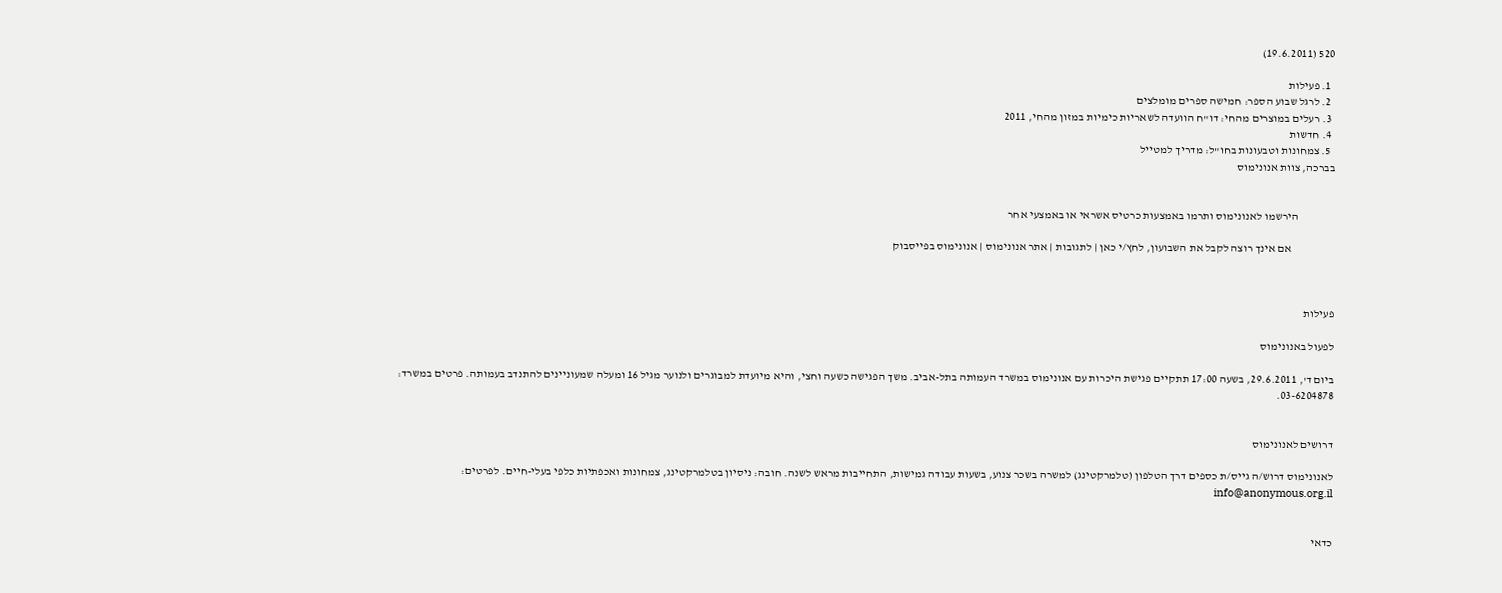520 (19.6.2011)

  1. פעילות
  2. לרגל שבוע הספר: חמישה ספרים מומלצים
  3. רעלים במוצרים מהחי: דו"ח הוועדה לשאריות כימיות במזון מהחי, 2011
  4. חדשות
  5. צמחונות וטבעונות בחו"ל: מדריך למטייל
בברכה, צוות אנונימוס


                הירשמו לאנונימוס ותרמו באמצעות כרטיס אשראי או באמצעי אחר

                   אם אינך רוצה לקבל את השבועון, לחץ/י כאן | לתגובות | אתר אנונימוס | אנונימוס בפייסבוק



פעילות

לפעול באנונימוס

ביום ד', 29.6.2011, בשעה 17:00 תתקיים פגישת היכרות עם אנונימוס במשרד העמותה בתל-אביב. משך הפגישה כשעה וחצי, והיא מיועדת למבוגרים ולנוער מגיל 16 ומעלה שמעוניינים להתנדב בעמותה. פרטים במשרד: 03-6204878.


דרושים לאנונימוס

לאנונימוס דרוש/ה גייס/ת כספים דרך הטלפון (טלמרקטינג) למשרה בשכר צנוע, בשעות עבודה גמישות, התחייבות מראש לשנה. חובה: ניסיון בטלמרקטינג, צמחונות ואכפתיות כלפי בעלי-חיים. לפרטים: info@anonymous.org.il


כדאי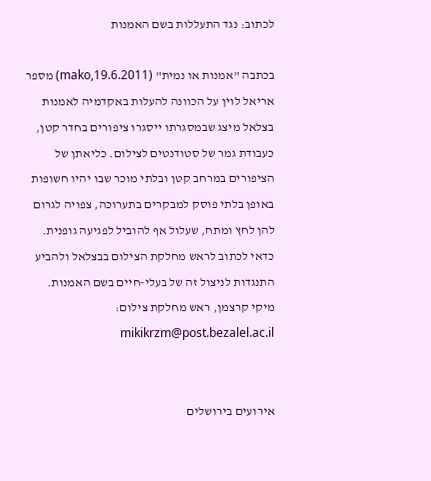לכתוב: נגד התעללות בשם האמנות

בכתבה "אמנות או נמית" (19.6.2011,mako) מספר אריאל לוין על הכוונה להעלות באקדמיה לאמנות בצלאל מיצג שבמסגרתו ייסגרו ציפורים בחדר קטן, כעבודת גמר של סטודנטים לצילום. כליאתן של הציפורים במרחב קטן ובלתי מוכר שבו יהיו חשופות באופן בלתי פוסק למבקרים בתערוכה, צפויה לגרום להן לחץ ומתח, שעלול אף להוביל לפגיעה גופנית. כדאי לכתוב לראש מחלקת הצילום בבצלאל ולהביע התנגדות לניצול זה של בעלי-חיים בשם האמנות.
מיקי קרצמן, ראש מחלקת צילום: mikikrzm@post.bezalel.ac.il


אירועים בירושלים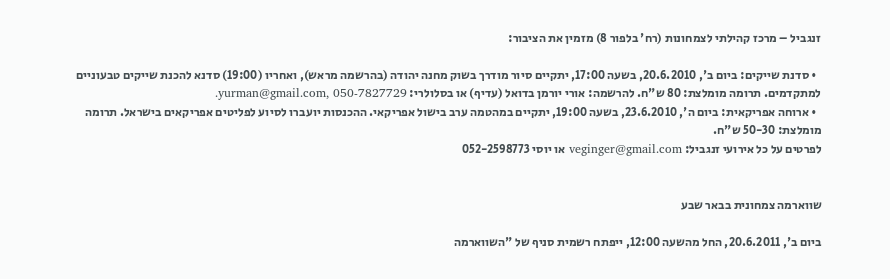זנגביל – מרכז קהילתי לצמחונות (רח' בלפור 8) מזמין את הציבור:

  • סדנת שייקים: ביום ב', 20.6.2010, בשעה 17:00, יתקיים סיור מודרך בשוק מחנה יהודה (בהרשמה מראש), ואחריו (19:00) סדנא להכנת שייקים טבעוניים למתקדמים. תרומה מומלצת: 80 ש"ח. להרשמה: אורי יורמן בדואל (עדיף) או בסלולרי: yurman@gmail.com, 050-7827729.
  • ארוחה אפריקאית: ביום ה', 23.6.2010, בשעה 19:00, יתקיים במהטמה ערב בישול אפריקאי. ההכנסות יועברו לסיוע לפליטים אפריקאים בישראל. תרומה מומלצת: 50-30 ש"ח.
לפרטים על כל אירועי זנגביל: veginger@gmail.com או יוסי 052-2598773


שווארמה צמחונית בבאר שבע

ביום ב', 20.6.2011, החל מהשעה 12:00, ייפתח רשמית סניף של "השווארמה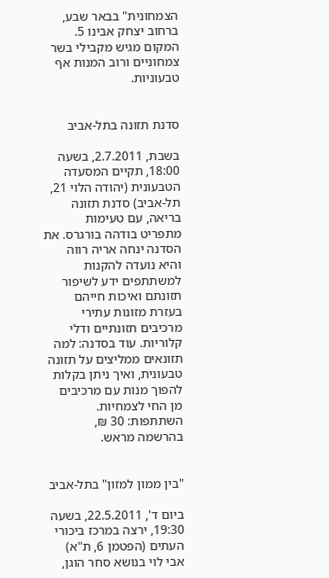הצמחונית" בבאר שבע, ברחוב יצחק אבינו 5. המקום מגיש מקבילי בשר צמחוניים ורוב המנות אף טבעוניות.


סדנת תזונה בתל-אביב

בשבת, 2.7.2011, בשעה 18:00, תקיים המסעדה הטבעונית (יהודה הלוי 21, תל-אביב) סדנת תזונה בריאה, עם טעימות מתפריט בודהה בורגרס. את הסדנה ינחה אריה רווה והיא נועדה להקנות למשתתפים ידע לשיפור תזונתם ואיכות חייהם בעזרת מזונות עתירי מרכיבים תזונתיים ודלי קלוריות. עוד בסדנה: למה תזונאים ממליצים על תזונה טבעונית, ואיך ניתן בקלות להפוך מנות עם מרכיבים מן החי לצמחיות. השתתפות: 30 ₪,  בהרשמה מראש.


"בין ממון למזון" בתל-אביב

ביום ד', 22.5.2011, בשעה 19:30, ירצה במרכז ביכורי העתים (הפטמן 6, ת"א) אבי לוי בנושא סחר הוגן,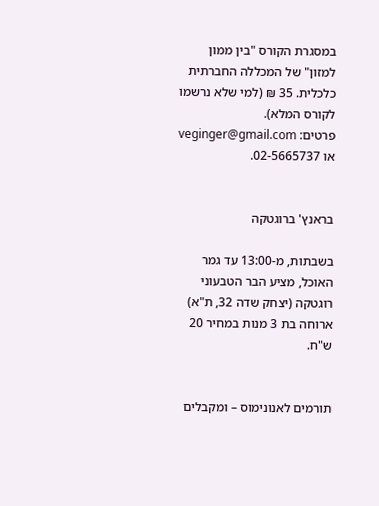במסגרת הקורס "בין ממון למזון" של המכללה החברתית כלכלית. 35 ₪ (למי שלא נרשמו לקורס המלא).
פרטים: veginger@gmail.com או 02-5665737.


בראנץ' ברוגטקה

בשבתות, מ-13:00 עד גמר האוכל, מציע הבר הטבעוני רוגטקה (יצחק שדה 32, ת"א) ארוחה בת 3 מנות במחיר 20 ש"ח.


תורמים לאנונימוס – ומקבלים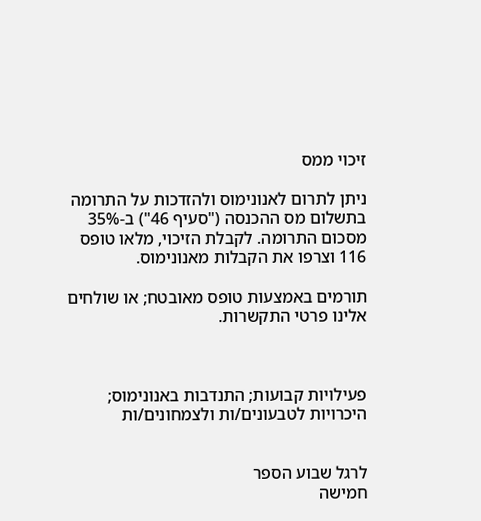זיכוי ממס

ניתן לתרום לאנונימוס ולהזדכות על התרומה בתשלום מס ההכנסה ("סעיף 46") ב-35% מסכום התרומה. לקבלת הזיכוי, מלאו טופס 116 וצרפו את הקבלות מאנונימוס.

תורמים באמצעות טופס מאובטח; או שולחים אלינו פרטי התקשרות.



פעילויות קבועות; התנדבות באנונימוס; היכרויות לטבעונים/ות ולצמחונים/ות


לרגל שבוע הספר
חמישה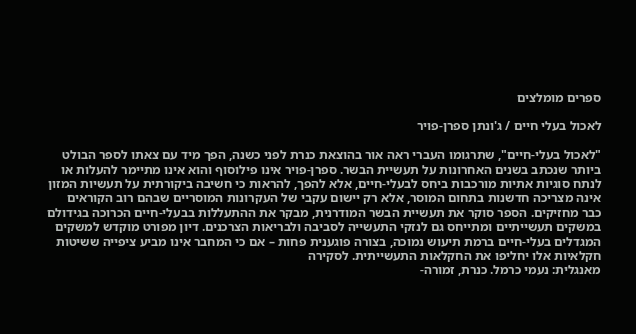ספרים מומלצים

לאכול בעלי חיים / ג'ונתן ספרן-פויר

"לאכול בעלי-חיים", שתרגומו העברי ראה אור בהוצאת כנרת לפני כשנה, הפך מיד עם צאתו לספר הבולט ביותר שנכתב בשנים האחרונות על תעשיית הבשר. ספרן-פויר אינו פילוסוף והוא אינו מתיימר להעלות או לנתח סוגיות אתיות מורכבות ביחס לבעלי-חיים, אלא להפך, להראות כי חשיבה ביקורתית על תעשיות המזון אינה מצריכה חדשנות בתחום המוסר, אלא רק יישום עקבי של העקרונות המוסריים שבהם רוב הקוראים כבר מחזיקים. הספר סוקר את תעשיית הבשר המודרנית, מבקר את ההתעללות בבעלי-חיים הכרוכה בגידולם במשקים תעשייתיים ומתייחס גם לנזקי התעשייה לסביבה ולבריאות הצרכנים. דיון מפורט מוקדש למשקים המגדלים בעלי-חיים ברמת תיעוש נמוכה, בצורה פוגענית פחות – אם כי המחבר אינו מביע ציפייה ששיטות חקלאיות אלו יחליפו את החקלאות התעשייתית. לסקירה
מאנגלית: נעמי כרמל. כנרת, זמורה-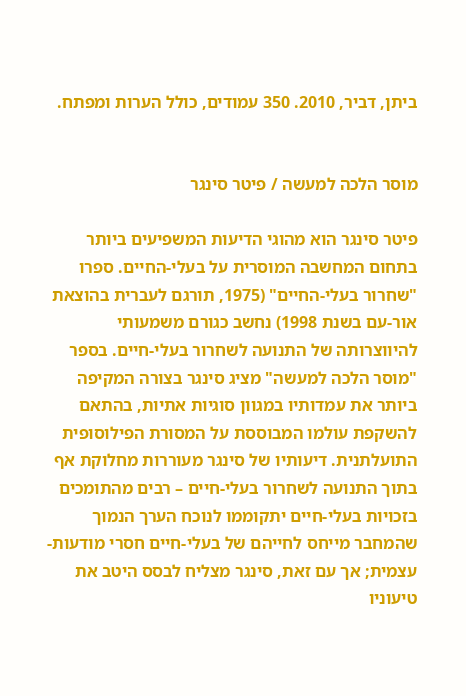ביתן, דביר, 2010. 350 עמודים, כולל הערות ומפתח.


מוסר הלכה למעשה / פיטר סינגר

פיטר סינגר הוא מהוגי הדיעות המשפיעים ביותר בתחום המחשבה המוסרית על בעלי-החיים. ספרו "שחרור בעלי-החיים" (1975, תורגם לעברית בהוצאת אור-עם בשנת 1998) נחשב כגורם משמעותי להיווצרותה של התנועה לשחרור בעלי-חיים. בספר "מוסר הלכה למעשה" מציג סינגר בצורה המקיפה ביותר את עמדותיו במגוון סוגיות אתיות, בהתאם להשקפת עולמו המבוססת על המסורת הפילוסופית התועלתנית. דיעותיו של סינגר מעוררות מחלוקת אף בתוך התנועה לשחרור בעלי-חיים – רבים מהתומכים בזכויות בעלי-חיים יתקוממו לנוכח הערך הנמוך שהמחבר מייחס לחייהם של בעלי-חיים חסרי מודעות-עצמית; אך עם זאת, סינגר מצליח לבסס היטב את טיעוניו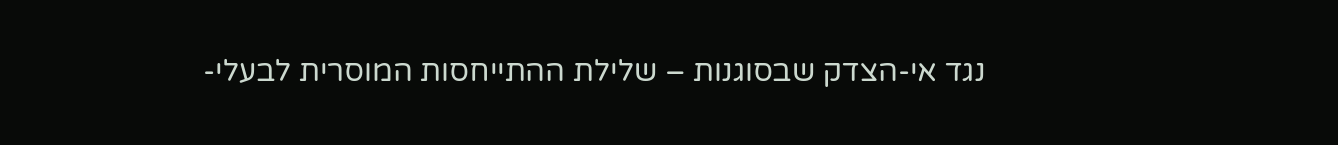נגד אי-הצדק שבסוגנות – שלילת ההתייחסות המוסרית לבעלי-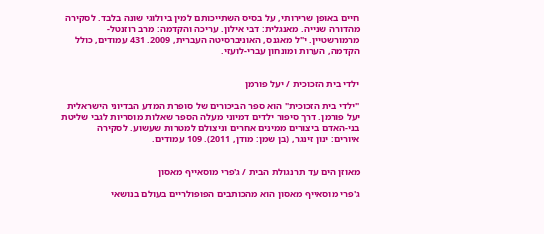חיים באופן שרירותי, על בסיס השתייכותם למין ביולוגי שונה בלבד. לסקירה
מהדורה שנייה. מאנגלית: דבי אילון. עריכה והקדמה: מרב רוזנטל-מרמורשטיין. י"ל מאגנס, האוניברסיטה העברית, 2009. 431 עמודים, כולל הקדמה, הערות ומונחון עברי-לועזי.


ילדי בית הזכוכית / יעל פורמן

"ילדי בית הזכוכית" הוא ספר הביכורים של סופרת המדע הבדיוני הישראלית יעל פורמן. דרך סיפור ילדים דמיוני מעלה הספר שאלות מוסריות לגבי שליטת בני-האדם ביצורים ממינים אחרים וניצולם למטרות שעשוע. לסקירה
איורים: ינון זינגר, (בן שמן: מודן, 2011). 109 עמודים.


מאוזן הים עד תרנגולת הבית / ג'פרי מוסאייף מאסון

ג'פרי מוסאייף מאסון הוא מהכותבים הפופולריים בעולם בנושאי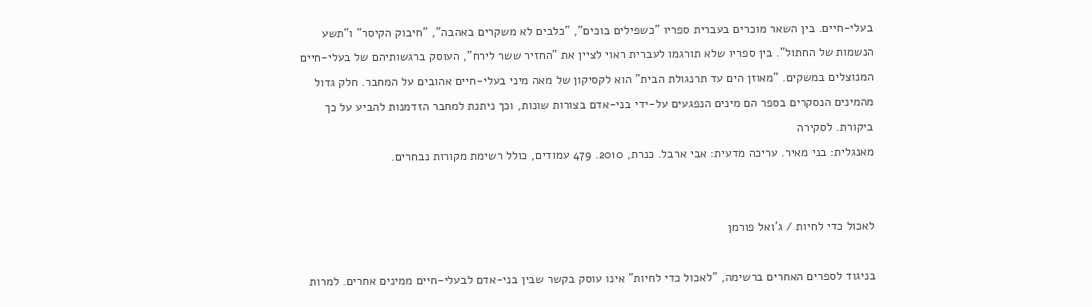בעלי-חיים. בין השאר מוכרים בעברית ספריו "כשפילים בוכים", "כלבים לא משקרים באהבה", "חיבוק הקיסר" ו"תשע הנשמות של החתול". בין ספריו שלא תורגמו לעברית ראוי לציין את "החזיר ששר לירח", העוסק ברגשותיהם של בעלי-חיים המנוצלים במשקים. "מאוזן הים עד תרנגולת הבית" הוא לקסיקון של מאה מיני בעלי-חיים אהובים על המחבר. חלק גדול מהמינים הנסקרים בספר הם מינים הנפגעים על-ידי בני-אדם בצורות שונות, וכך ניתנת למחבר הזדמנות להביע על כך ביקורת. לסקירה
מאנגלית: בני מאיר. עריכה מדעית: אבי ארבל. כנרת, 2010. 479 עמודים, כולל רשימת מקורות נבחרים.


לאכול כדי לחיות / ג'ואל פורמן

בניגוד לספרים האחרים ברשימה, "לאכול כדי לחיות" אינו עוסק בקשר שבין בני-אדם לבעלי-חיים ממינים אחרים. למרות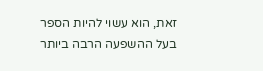זאת, הוא עשוי להיות הספר בעל ההשפעה הרבה ביותר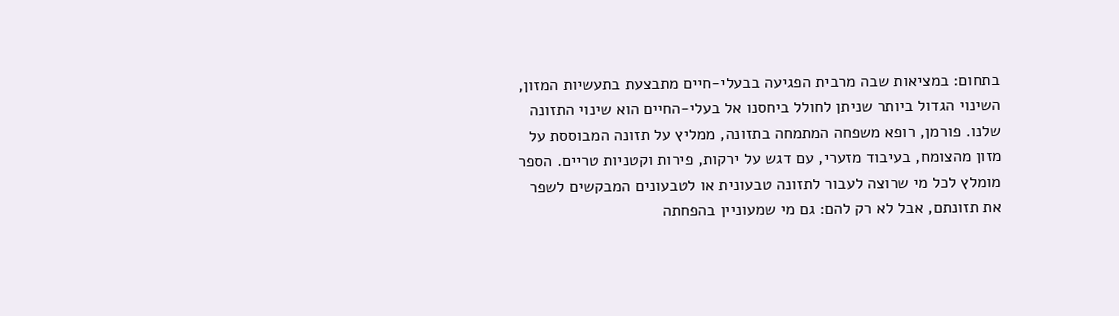בתחום: במציאות שבה מרבית הפגיעה בבעלי-חיים מתבצעת בתעשיות המזון, השינוי הגדול ביותר שניתן לחולל ביחסנו אל בעלי-החיים הוא שינוי התזונה שלנו. פורמן, רופא משפחה המתמחה בתזונה, ממליץ על תזונה המבוססת על מזון מהצומח, בעיבוד מזערי, עם דגש על ירקות, פירות וקטניות טריים. הספר מומלץ לכל מי שרוצה לעבור לתזונה טבעונית או לטבעונים המבקשים לשפר את תזונתם, אבל לא רק להם: גם מי שמעוניין בהפחתה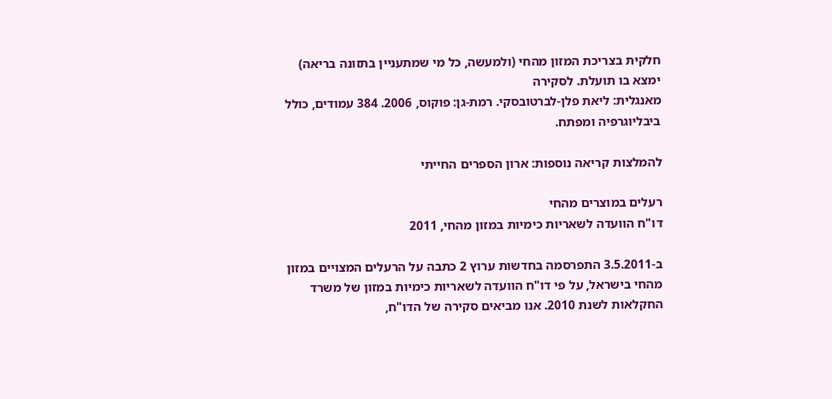חלקית בצריכת המזון מהחי (ולמעשה, כל מי שמתעניין בתזונה בריאה) ימצא בו תועלת. לסקירה
מאנגלית: ליאת פלן-לברטובסקי. רמת-גן: פוקוס, 2006. 384 עמודים, כולל ביבליוגרפיה ומפתח.

להמלצות קריאה נוספות: ארון הספרים החייתי

רעלים במוצרים מהחי
דו"ח הוועדה לשאריות כימיות במזון מהחי, 2011

ב-3.5.2011 התפרסמה בחדשות ערוץ 2 כתבה על הרעלים המצויים במזון מהחי בישראל, על פי דו"ח הוועדה לשאריות כימיות במזון של משרד החקלאות לשנת 2010. אנו מביאים סקירה של הדו"ח,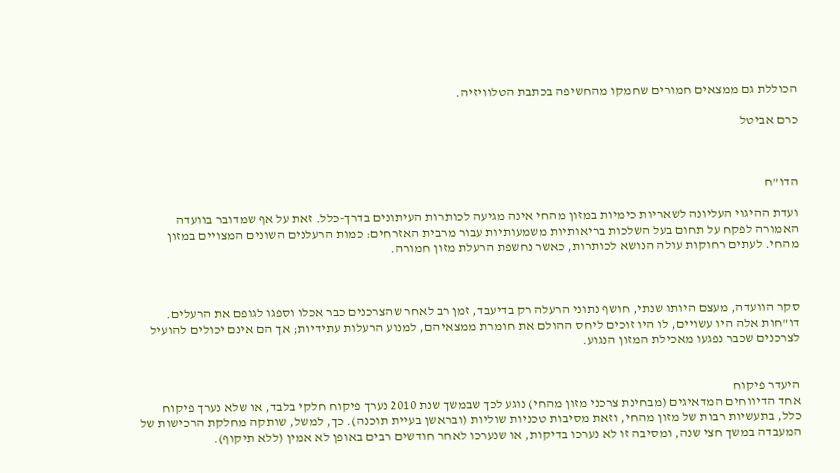הכוללת גם ממצאים חמורים שחמקו מהחשיפה בכתבת הטלוויזיה.

כרם אביטל



הדו"ח

ועדת ההיגוי העליונה לשאריות כימיות במזון מהחי אינה מגיעה לכותרות העיתונים בדרך-כלל. זאת על אף שמדובר בוועדה האמורה לפקח על תחום בעל השלכות בריאותיות משמעותיות עבור מרבית האזרחים: כמות הרעלנים השונים המצויים במזון מהחי. לעתים רחוקות עולה הנושא לכותרות, כאשר נחשפת הרעלת מזון חמורה.



סקר הוועדה, מעצם היותו שנתי, חושף נתוני הרעלה רק בדיעבד, זמן רב לאחר שהצרכנים כבר אכלו וספגו לגופם את הרעלים. דו"חות אלה היו עשויים, לו היו זוכים ליחס ההולם את חומרת ממצאיהם, למנוע הרעלות עתידיות; אך הם אינם יכולים להועיל לצרכנים שכבר נפגעו מאכילת המזון הנגוע.


היעדר פיקוח
אחד הדיווחים המדאיגים (מבחינת צרכני מזון מהחי) נוגע לכך שבמשך שנת 2010 נערך פיקוח חלקי בלבד, או שלא נערך פיקוח כלל, בתעשיות רבות של מזון מהחי, וזאת מסיבות טכניות שוליות (ובראשן בעיית תוכנה). כך, למשל, שותקה מחלקת הרכישות של המעבדה במשך חצי שנה, ומסיבה זו לא נערכו בדיקות, או שנערכו לאחר חודשים רבים באופן לא אמין (ללא תיקוף).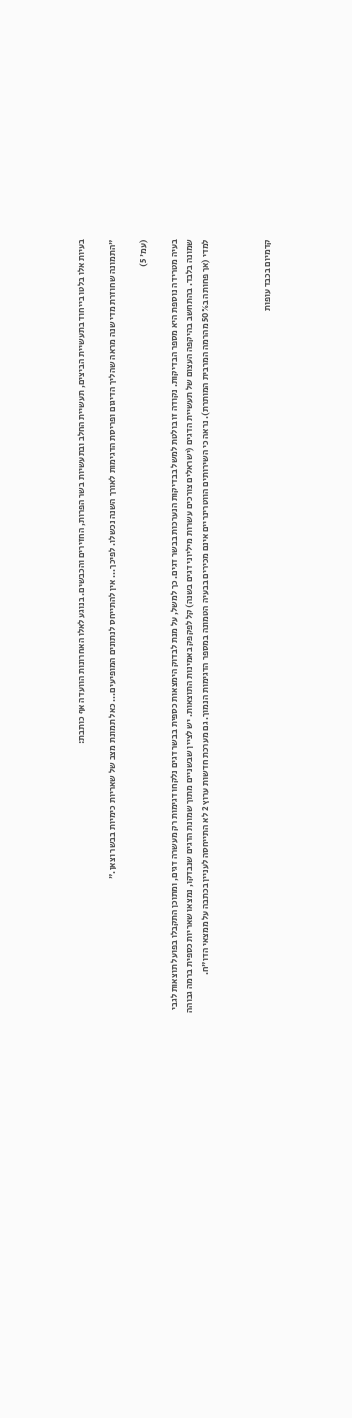בעיות אלו בלטו בייחוד בתעשיית הביצים, תעשיית החלב ובתעשיות בשר הפרות, החזירים והכבשים. בנוגע לאלו האחרונות הוועדה אף כותבת:

"התמונה שחוזרת מדי שנה מראה שהליך הדיגום ופריסת הדגימות לאורך השנה נכשלו. לפיכך... אין להתייחס לנתונים המופיעים... כאל תמונת מצב של שאריות כימיות בבשר וצאן."

(עמ' 5)

בעיה מטרידה נוספת היא מספר הבדיקות. נקודה זו בולטת למשל בבדיקות הנערכות בבשר דגים. כך למשל, על מנת לבדוק הימצאות כספית בבשר דגים נלקחו דגימות רק מעשרה דגים, ומתוכן התקבלו בפועל תוצאות לגבי שמונה בלבד. בהתחשב בהיקפה העצום של תעשיית הדגים (ישראלים צורכים עשרות מיליוני דגים בשנה) קל לפקפק באמינות התוצאות. יש לציין שבשניים מתוך שמונת הדגים שנבדקו, נמצאו שאריות כספית ברמה גבוהה למדי (אך פחותה ב50% מהרמה המרבית המותרת). נראה כי השירותים הווטרינריים אינם מכירים בבעיה הטמונה במספר הדגימות הנמוך. גם מערכת חדשות ערוץ 2 לא התייחסה לעניין בכתבה על ממצאי הדו"ח.



קדמיום בכבד עופות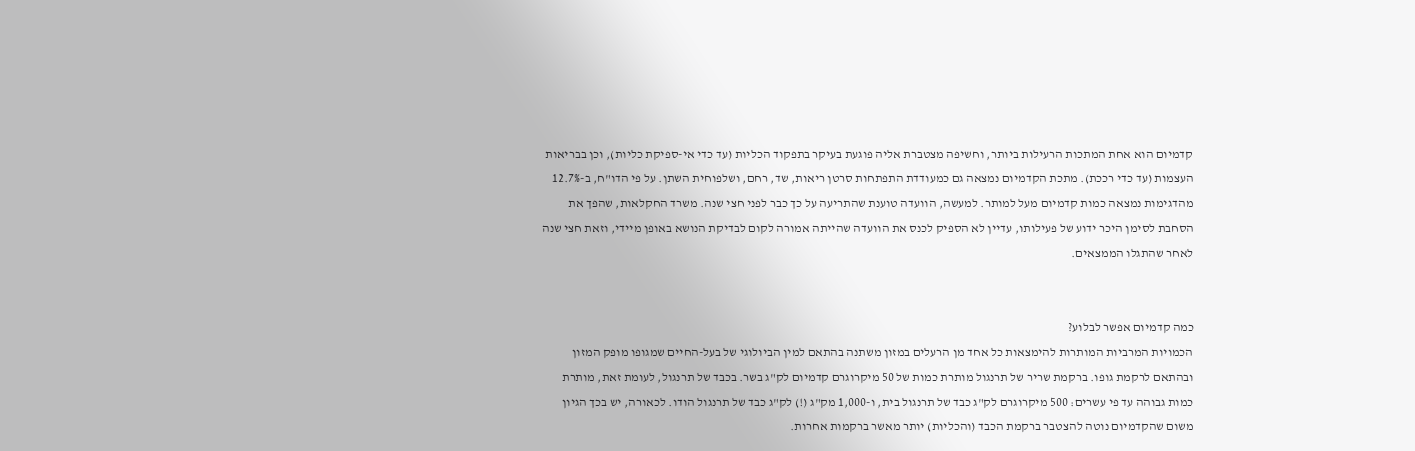קדמיום הוא אחת המתכות הרעילות ביותר, וחשיפה מצטברת אליה פוגעת בעיקר בתפקוד הכליות (עד כדי אי-ספיקת כליות), וכן בבריאות העצמות (עד כדי רככת). מתכת הקדמיום נמצאה גם כמעודדת התפתחות סרטן ריאות, שד, רחם, ושלפוחית השתן. על פי הדו"ח, ב-12.7% מהדגימות נמצאה כמות קדמיום מעל למותר. למעשה, הוועדה טוענת שהתריעה על כך כבר לפני חצי שנה. משרד החקלאות, שהפך את הסחבת לסימן היכר ידוע של פעילותו, עדיין לא הספיק לכנס את הוועדה שהייתה אמורה לקום לבדיקת הנושא באופן מיידי, וזאת חצי שנה לאחר שהתגלו הממצאים.


כמה קדמיום אפשר לבלוע?
הכמויות המרביות המותרות להימצאות כל אחד מן הרעלים במזון משתנה בהתאם למין הביולוגי של בעל-החיים שמגופו מופק המזון ובהתאם לרקמת גופו. ברקמת שריר של תרנגול מותרת כמות של 50 מיקרוגרם קדמיום לק"ג בשר. בכבד של תרנגול, לעומת זאת, מותרת כמות גבוהה עד פי עשרים: 500 מיקרוגרם לק"ג כבד של תרנגול בית, ו-1,000 מק"ג (!) לק"ג כבד של תרנגול הודו. לכאורה, יש בכך הגיון משום שהקדמיום נוטה להצטבר ברקמת הכבד (והכליות) יותר מאשר ברקמות אחרות.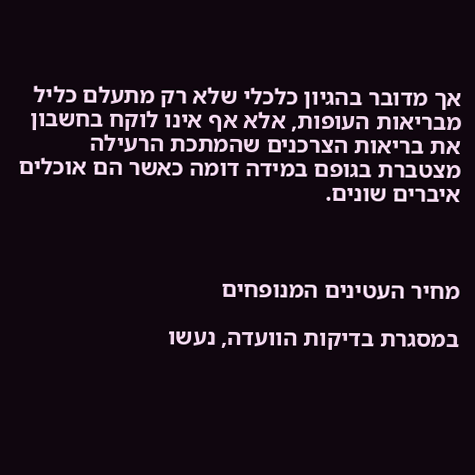אך מדובר בהגיון כלכלי שלא רק מתעלם כליל מבריאות העופות, אלא אף אינו לוקח בחשבון את בריאות הצרכנים שהמתכת הרעילה מצטברת בגופם במידה דומה כאשר הם אוכלים איברים שונים.



מחיר העטינים המנופחים

במסגרת בדיקות הוועדה, נעשו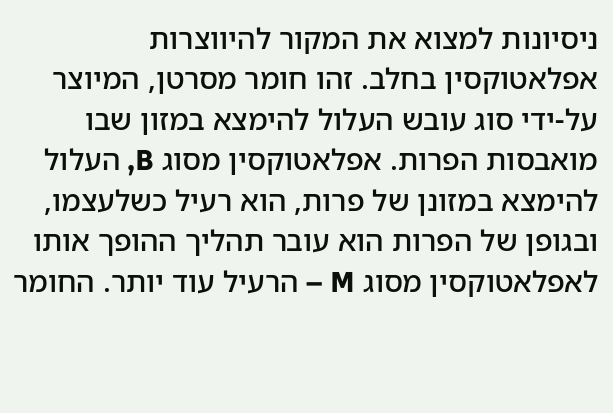ניסיונות למצוא את המקור להיווצרות אפלאטוקסין בחלב. זהו חומר מסרטן, המיוצר על-ידי סוג עובש העלול להימצא במזון שבו מואבסות הפרות. אפלאטוקסין מסוג B, העלול להימצא במזונן של פרות, הוא רעיל כשלעצמו, ובגופן של הפרות הוא עובר תהליך ההופך אותו לאפלאטוקסין מסוג M – הרעיל עוד יותר. החומר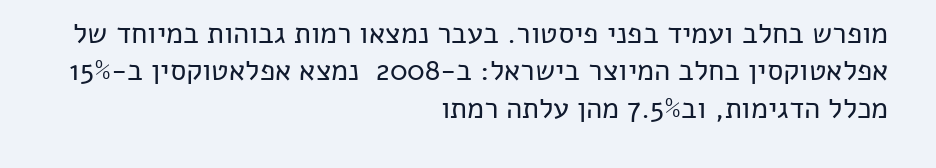מופרש בחלב ועמיד בפני פיסטור. בעבר נמצאו רמות גבוהות במיוחד של אפלאטוקסין בחלב המיוצר בישראל: ב-2008  נמצא אפלאטוקסין ב-15% מכלל הדגימות, וב7.5% מהן עלתה רמתו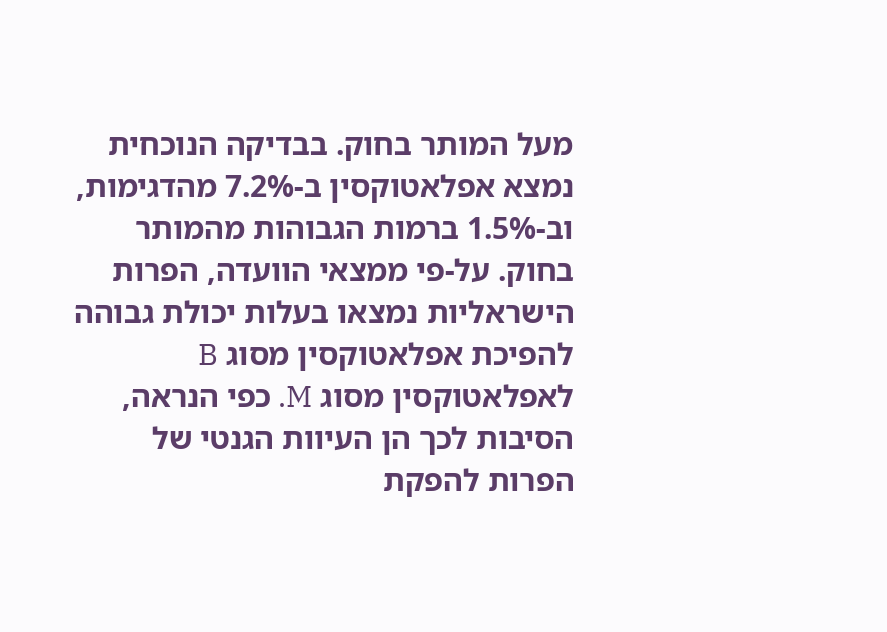מעל המותר בחוק. בבדיקה הנוכחית נמצא אפלאטוקסין ב-7.2% מהדגימות, וב-1.5% ברמות הגבוהות מהמותר בחוק. על-פי ממצאי הוועדה, הפרות הישראליות נמצאו בעלות יכולת גבוהה להפיכת אפלאטוקסין מסוג B לאפלאטוקסין מסוג M. כפי הנראה,  הסיבות לכך הן העיוות הגנטי של הפרות להפקת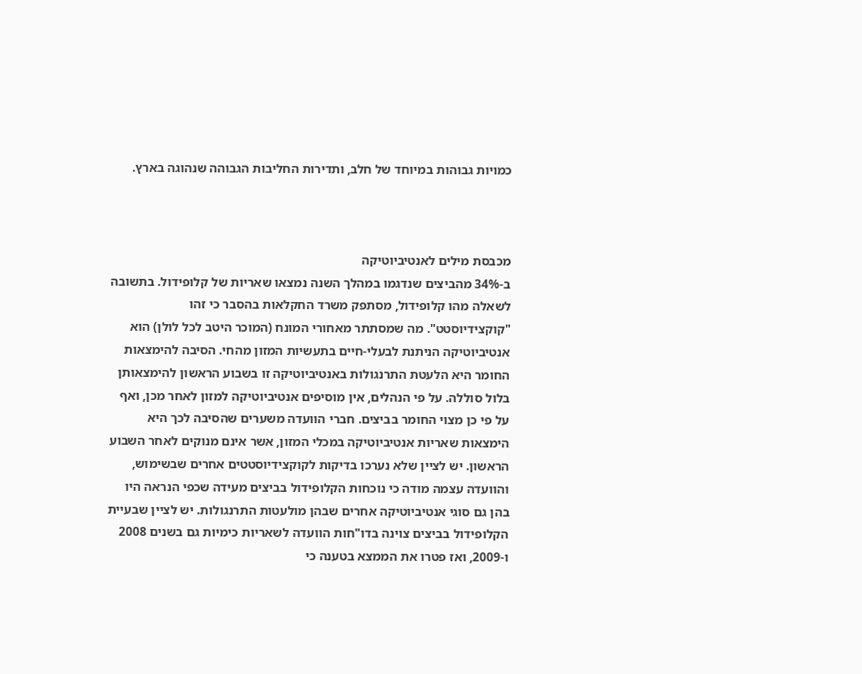כמויות גבוהות במיוחד של חלב, ותדירות החליבות הגבוהה שנהוגה בארץ.



מכבסת מילים לאנטיביוטיקה
ב-34% מהביצים שנדגמו במהלך השנה נמצאו שאריות של קלופידול. בתשובה לשאלה מהו קלופידול, מסתפק משרד החקלאות בהסבר כי זהו "קוקצידיוסטט". מה שמסתתר מאחורי המונח (המוכר היטב לכל לולן) הוא אנטיביוטיקה הניתנת לבעלי-חיים בתעשיות המזון מהחי. הסיבה להימצאות החומר היא הלעטת התרנגולות באנטיביוטיקה זו בשבוע הראשון להימצאותן בלול סוללה. על פי הנהלים, אין מוסיפים אנטיביוטיקה למזון לאחר מכן, ואף על פי כן מצוי החומר בביצים. חברי הוועדה משערים שהסיבה לכך היא הימצאות שאריות אנטיביוטיקה במכלי המזון, אשר אינם מנוקים לאחר השבוע הראשון. יש לציין שלא נערכו בדיקות לקוקצידיוסטטים אחרים שבשימוש, והוועדה עצמה מודה כי נוכחות הקלופידול בביצים מעידה שכפי הנראה היו בהן גם סוגי אנטיביוטיקה אחרים שבהן מולעטות התרנגולות. יש לציין שבעיית הקלופידול בביצים צוינה בדו"חות הוועדה לשאריות כימיות גם בשנים 2008 ו-2009, ואז פטרו את הממצא בטענה כי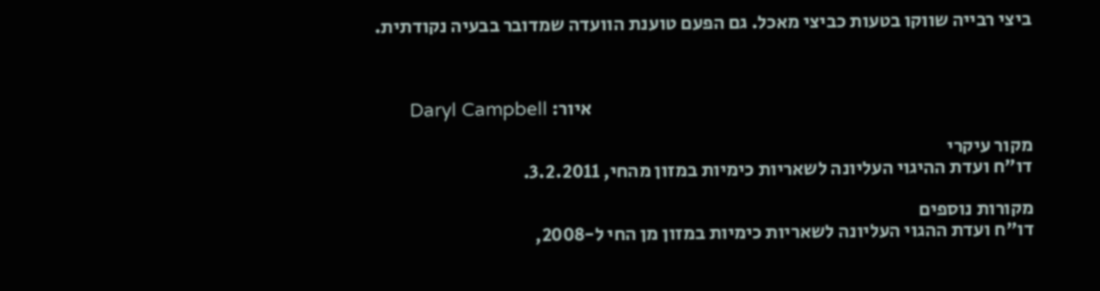ביצי רבייה שווקו בטעות כביצי מאכל. גם הפעם טוענת הוועדה שמדובר בבעיה נקודתית.



                                                                                                                    איור: Daryl Campbell

מקור עיקרי
דו"ח ועדת ההיגוי העליונה לשאריות כימיות במזון מהחי, 3.2.2011.

מקורות נוספים
דו"ח ועדת ההגוי העליונה לשאריות כימיות במזון מן החי ל-2008,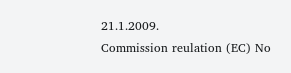21.1.2009.
Commission reulation (EC) No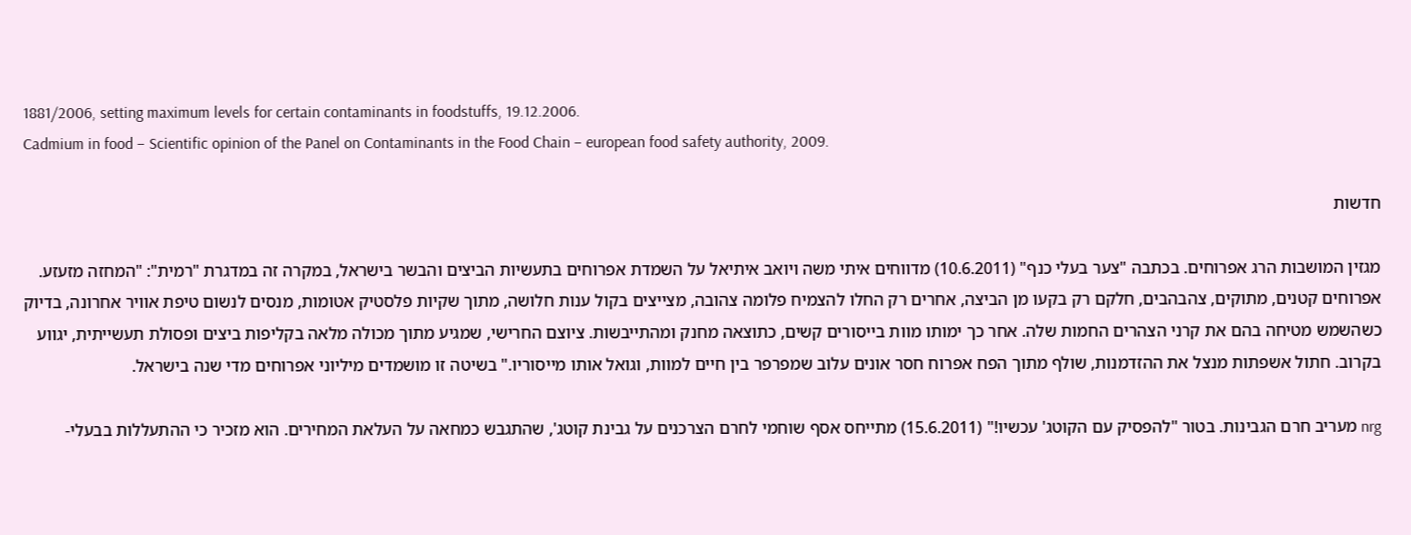1881/2006, setting maximum levels for certain contaminants in foodstuffs, 19.12.2006.
Cadmium in food – Scientific opinion of the Panel on Contaminants in the Food Chain – european food safety authority, 2009.

חדשות

מגזין המושבות הרג אפרוחים. בכתבה "צער בעלי כנף" (10.6.2011) מדווחים איתי משה ויואב איתיאל על השמדת אפרוחים בתעשיות הביצים והבשר בישראל, במקרה זה במדגרת "רמית": "המחזה מזעזע. אפרוחים קטנים, מתוקים, צהבהבים, חלקם רק בקעו מן הביצה, אחרים רק החלו להצמיח פלומה צהובה, מצייצים בקול ענות חלושה, מתוך שקיות פלסטיק אטומות, מנסים לנשום טיפת אוויר אחרונה, בדיוק כשהשמש מטיחה בהם את קרני הצהרים החמות שלה. אחר כך ימותו מוות בייסורים קשים, כתוצאה מחנק ומהתייבשות. ציוצם החרישי, שמגיע מתוך מכולה מלאה בקליפות ביצים ופסולת תעשייתית, יגווע בקרוב. חתול אשפתות מנצל את ההזדמנות, שולף מתוך הפח אפרוח חסר אונים עלוב שמפרפר בין חיים למוות, וגואל אותו מייסוריו." בשיטה זו מושמדים מיליוני אפרוחים מדי שנה בישראל.

nrg מעריב חרם הגבינות. בטור "להפסיק עם הקוטג' עכשיו!" (15.6.2011) מתייחס אסף שוחמי לחרם הצרכנים על גבינת קוטג', שהתגבש כמחאה על העלאת המחירים. הוא מזכיר כי ההתעללות בבעלי-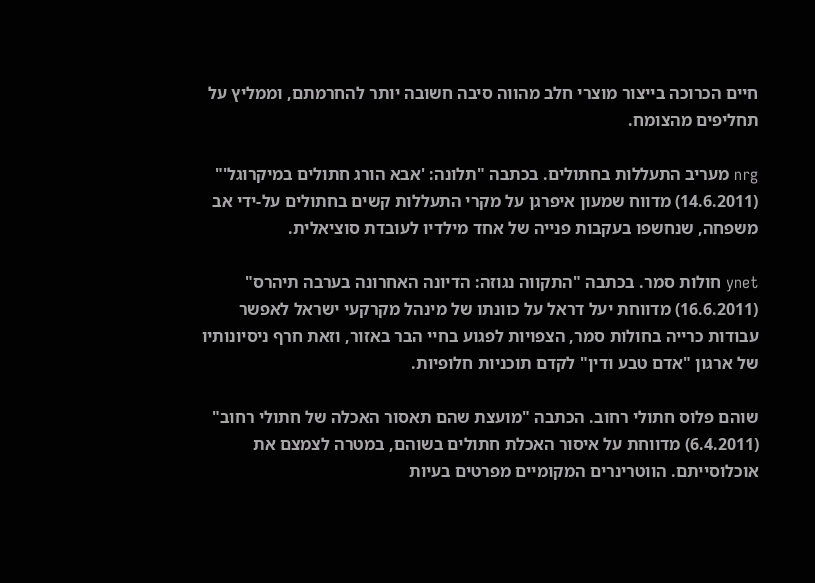חיים הכרוכה בייצור מוצרי חלב מהווה סיבה חשובה יותר להחרמתם, וממליץ על תחליפים מהצומח.

nrg מעריב התעללות בחתולים. בכתבה "תלונה: 'אבא הורג חתולים במיקרוגל'" (14.6.2011) מדווח שמעון איפרגן על מקרי התעללות קשים בחתולים על-ידי אב משפחה, שנחשפו בעקבות פנייה של אחד מילדיו לעובדת סוציאלית.

ynet חולות סמר. בכתבה "התקווה נגוזה: הדיונה האחרונה בערבה תיהרס" (16.6.2011) מדווחת יעל דראל על כוונתו של מינהל מקרקעי ישראל לאפשר עבודות כרייה בחולות סמר, הצפויות לפגוע בחיי הבר באזור, וזאת חרף ניסיונותיו של ארגון "אדם טבע ודין" לקדם תוכניות חלופיות.

שוהם פלוס חתולי רחוב. הכתבה "מועצת שהם תאסור האכלה של חתולי רחוב" (6.4.2011) מדווחת על איסור האכלת חתולים בשוהם, במטרה לצמצם את אוכלוסייתם. הווטרינרים המקומיים מפרטים בעיות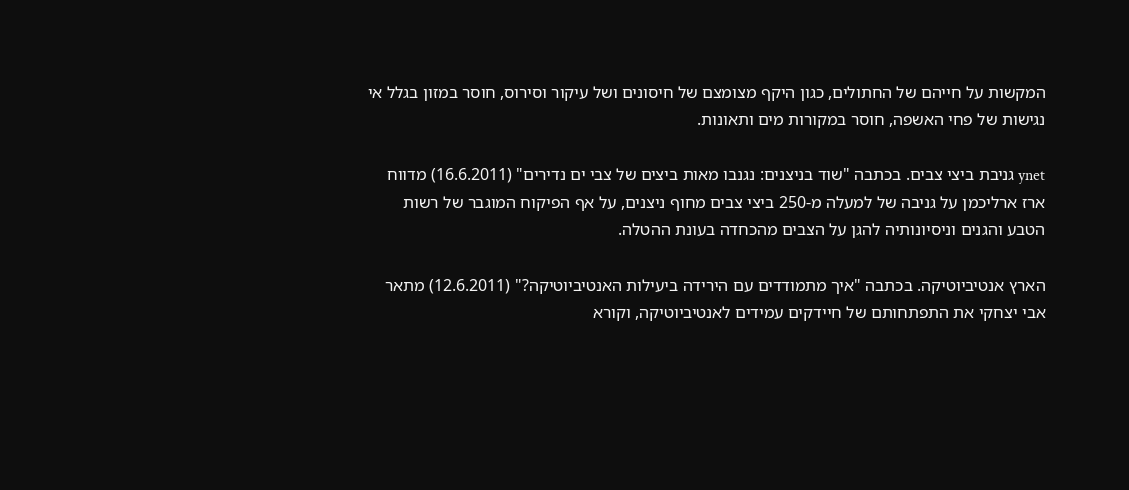המקשות על חייהם של החתולים, כגון היקף מצומצם של חיסונים ושל עיקור וסירוס, חוסר במזון בגלל אי נגישות של פחי האשפה, חוסר במקורות מים ותאונות.

ynet גניבת ביצי צבים. בכתבה "שוד בניצנים: נגנבו מאות ביצים של צבי ים נדירים" (16.6.2011) מדווח ארז ארליכמן על גניבה של למעלה מ-250 ביצי צבים מחוף ניצנים, על אף הפיקוח המוגבר של רשות הטבע והגנים וניסיונותיה להגן על הצבים מהכחדה בעונת ההטלה.

הארץ אנטיביוטיקה. בכתבה "איך מתמודדים עם הירידה ביעילות האנטיביוטיקה?" (12.6.2011) מתאר אבי יצחקי את התפתחותם של חיידקים עמידים לאנטיביוטיקה, וקורא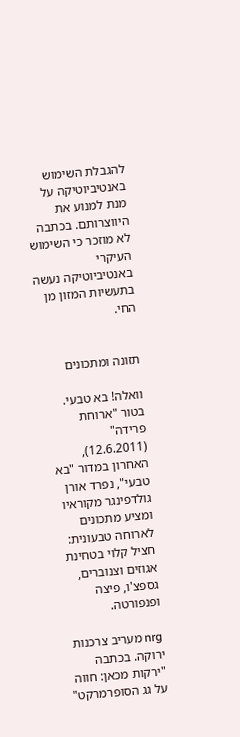להגבלת השימוש באנטיביוטיקה על מנת למנוע את היווצרותם. בכתבה לא מוזכר כי השימוש העיקרי באנטיביוטיקה נעשה בתעשיות המזון מן החי.


תזונה ומתכונים

וואלה! בא טבעי. בטור "ארוחת פרידה" (12.6.2011), האחרון במדור "בא טבעי", נפרד אורן גולדפינגר מקוראיו ומציע מתכונים לארוחה טבעונית: חציל קלוי בטחינת אגוזים וצנוברים, גספצ'ו, פיצה ופנפורטה.

nrg מעריב צרכנות ירוקה. בכתבה "ירקות מכאן: חווה על גג הסופרמרקט"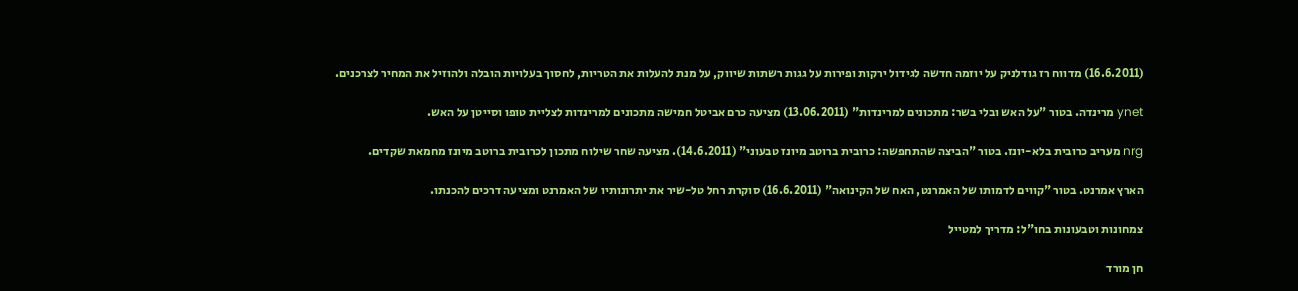(16.6.2011) מדווח רז גודלניק על יוזמה חדשה לגידול ירקות ופירות על גגות רשתות שיווק, על מנת להעלות את הטריות, לחסוך בעלויות הובלה ולהוזיל את המחיר לצרכנים.

ynet מרינדה. בטור "על האש ובלי בשר: מתכונים למרינדות" (13.06.2011) מציעה כרם אביטל חמישה מתכונים למרינדות לצליית טופו וסייטן על האש.

nrg מעריב כרובית בלא-יונז. בטור "הביצה שהתחפשה: כרובית ברוטב מיונז טבעוני" (14.6.2011). מציעה שחר שילוח מתכון לכרובית ברוטב מיונז מחמאת שקדים.

הארץ אמרנט. בטור "קווים לדמותו של האמרנט, האח של הקינואה" (16.6.2011) סוקרת רחל טל-שיר את יתרונותיו של האמרנט ומציעה דרכים להכנתו.

צמחונות וטבעונות בחו"ל: מדריך למטייל

חן מורד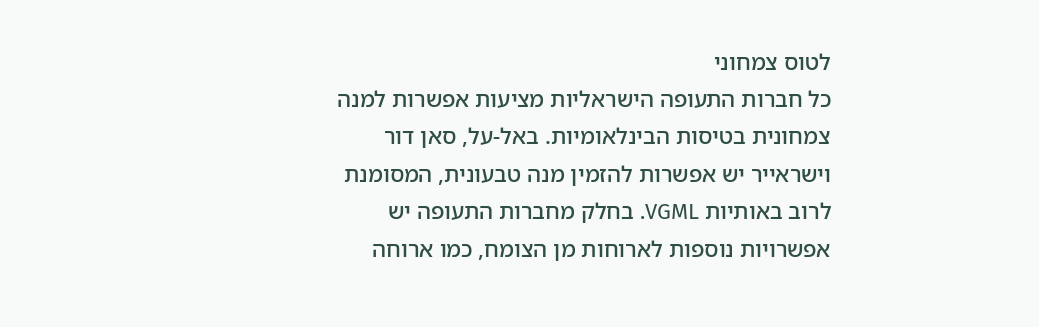לטוס צמחוני
כל חברות התעופה הישראליות מציעות אפשרות למנה צמחונית בטיסות הבינלאומיות. באל-על, סאן דור וישראייר יש אפשרות להזמין מנה טבעונית, המסומנת לרוב באותיות VGML. בחלק מחברות התעופה יש אפשרויות נוספות לארוחות מן הצומח, כמו ארוחה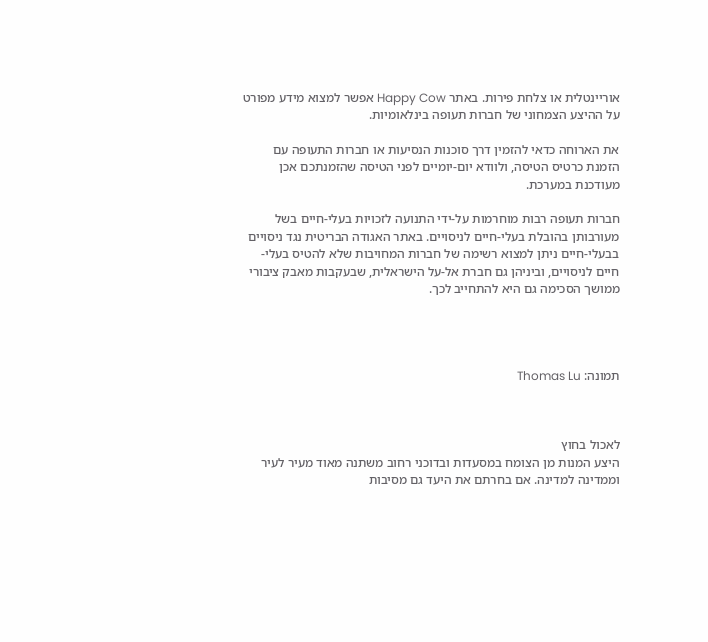אוריינטלית או צלחת פירות. באתר Happy Cow אפשר למצוא מידע מפורט על ההיצע הצמחוני של חברות תעופה בינלאומיות.

את הארוחה כדאי להזמין דרך סוכנות הנסיעות או חברות התעופה עם הזמנת כרטיס הטיסה, ולוודא יום-יומיים לפני הטיסה שהזמנתכם אכן מעודכנת במערכת.

חברות תעופה רבות מוחרמות על-ידי התנועה לזכויות בעלי-חיים בשל מעורבותן בהובלת בעלי-חיים לניסויים. באתר האגודה הבריטית נגד ניסויים בבעלי-חיים ניתן למצוא רשימה של חברות המחויבות שלא להטיס בעלי-חיים לניסויים, וביניהן גם חברת אל-על הישראלית, שבעקבות מאבק ציבורי ממושך הסכימה גם היא להתחייב לכך.




תמונה: Thomas Lu



לאכול בחוץ
היצע המנות מן הצומח במסעדות ובדוכני רחוב משתנה מאוד מעיר לעיר וממדינה למדינה. אם בחרתם את היעד גם מסיבות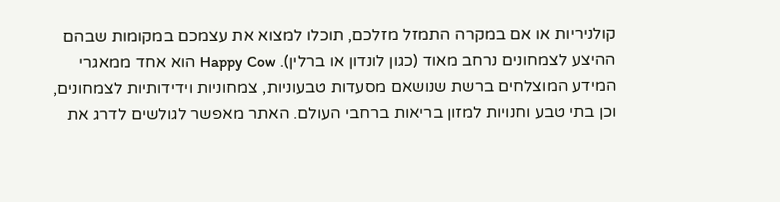קולניריות או אם במקרה התמזל מזלכם, תוכלו למצוא את עצמכם במקומות שבהם ההיצע לצמחונים נרחב מאוד (כגון לונדון או ברלין). Happy Cow הוא אחד ממאגרי המידע המוצלחים ברשת שנושאם מסעדות טבעוניות, צמחוניות וידידותיות לצמחונים, וכן בתי טבע וחנויות למזון בריאות ברחבי העולם. האתר מאפשר לגולשים לדרג את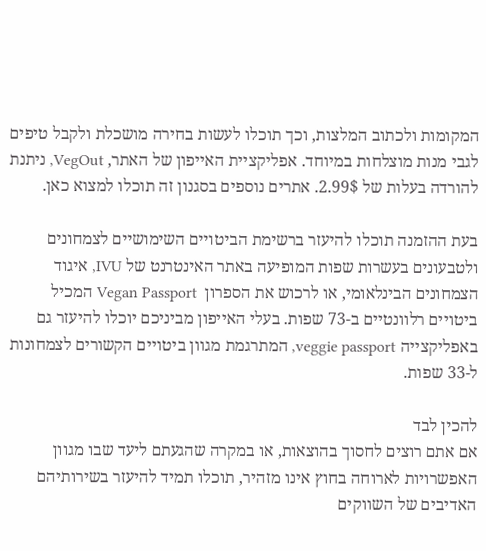המקומות ולכתוב המלצות, וכך תוכלו לעשות בחירה מושכלת ולקבל טיפים לגבי מנות מוצלחות במיוחד. אפליקציית האייפון של האתר, VegOut, ניתנת להורדה בעלות של 2.99$. אתרים נוספים בסגנון זה תוכלו למצוא כאן.

בעת ההזמנה תוכלו להיעזר ברשימת הביטויים השימושיים לצמחונים ולטבעונים בעשרות שפות המופיעה באתר האינטרנט של IVU, איגוד הצמחונים הבינלאומי, או לרכוש את הספרון  Vegan Passport המכיל ביטויים רלוונטיים ב-73 שפות. בעלי האייפון מביניכם יוכלו להיעזר גם באפליקצייה veggie passport, המתרגמת מגוון ביטויים הקשורים לצמחונות  ל-33 שפות.

להכין לבד
אם אתם רוצים לחסוך בהוצאות, או במקרה שהגעתם ליעד שבו מגוון האפשרויות לארוחה בחוץ אינו מזהיר, תוכלו תמיד להיעזר בשירותיהם האדיבים של השווקים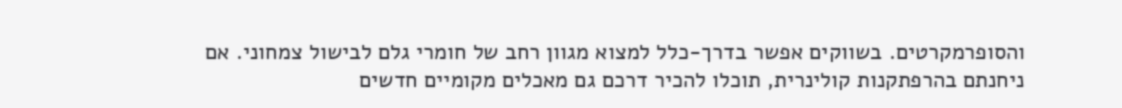והסופרמקרטים. בשווקים אפשר בדרך-כלל למצוא מגוון רחב של חומרי גלם לבישול צמחוני. אם ניחנתם בהרפתקנות קולינרית, תוכלו להכיר דרכם גם מאכלים מקומיים חדשים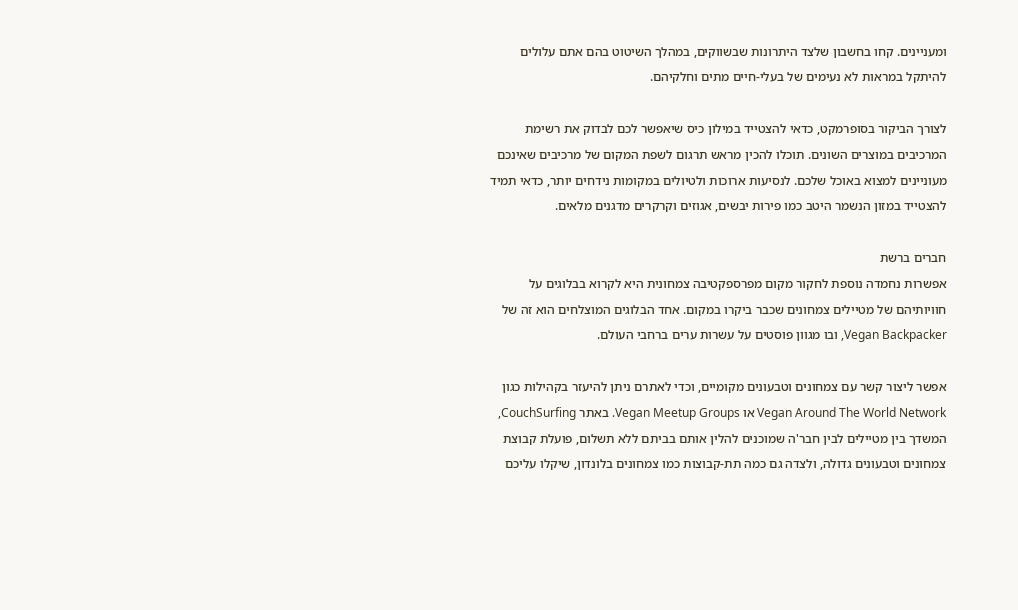ומעניינים. קחו בחשבון שלצד היתרונות שבשווקים, במהלך השיטוט בהם אתם עלולים להיתקל במראות לא נעימים של בעלי-חיים מתים וחלקיהם.

לצורך הביקור בסופרמקט, כדאי להצטייד במילון כיס שיאפשר לכם לבדוק את רשימת המרכיבים במוצרים השונים. תוכלו להכין מראש תרגום לשפת המקום של מרכיבים שאינכם מעוניינים למצוא באוכל שלכם. לנסיעות ארוכות ולטיולים במקומות נידחים יותר, כדאי תמיד להצטייד במזון הנשמר היטב כמו פירות יבשים, אגוזים וקרקרים מדגנים מלאים.

חברים ברשת
אפשרות נחמדה נוספת לחקור מקום מפרספקטיבה צמחונית היא לקרוא בבלוגים על חוויותיהם של מטיילים צמחונים שכבר ביקרו במקום. אחד הבלוגים המוצלחים הוא זה של Vegan Backpacker, ובו מגוון פוסטים על עשרות ערים ברחבי העולם.

אפשר ליצור קשר עם צמחונים וטבעונים מקומיים, וכדי לאתרם ניתן להיעזר בקהילות כגון Vegan Around The World Network או Vegan Meetup Groups. באתר CouchSurfing, המשדך בין מטיילים לבין חבר'ה שמוכנים להלין אותם בביתם ללא תשלום, פועלת קבוצת צמחונים וטבעונים גדולה, ולצדה גם כמה תת-קבוצות כמו צמחונים בלונדון, שיקלו עליכם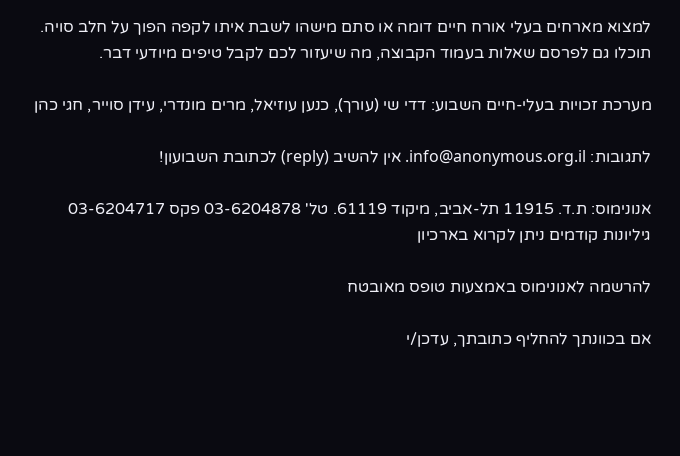למצוא מארחים בעלי אורח חיים דומה או סתם מישהו לשבת איתו לקפה הפוך על חלב סויה. תוכלו גם לפרסם שאלות בעמוד הקבוצה, מה שיעזור לכם לקבל טיפים מיודעי דבר.

מערכת זכויות בעלי-חיים השבוע: דדי שי (עורך), כנען עוזיאל, מרים מונדרי, עידן סוייר, חגי כהן

לתגובות: info@anonymous.org.il. אין להשיב (reply) לכתובת השבועון!

אנונימוס: ת.ד. 11915 תל-אביב, מיקוד 61119. טל' 03-6204878 פקס 03-6204717
גיליונות קודמים ניתן לקרוא בארכיון

להרשמה לאנונימוס באמצעות טופס מאובטח

אם בכוונתך להחליף כתובתך, עדכן/י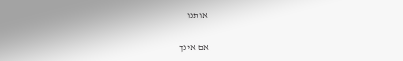אותנו

אם אינך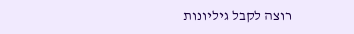רוצה לקבל גיליונות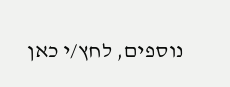נוספים, לחץ/י כאן